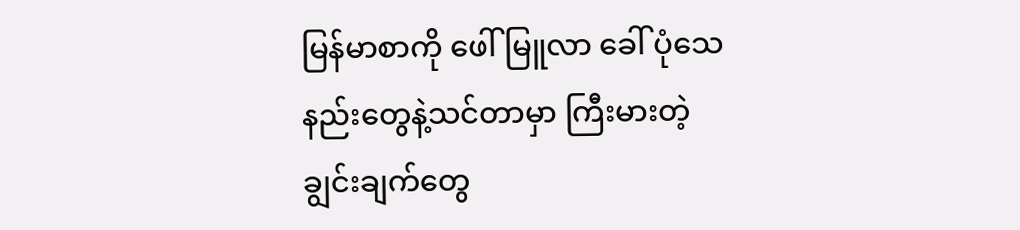မြန်မာစာကို ဖေါ်မြူလာ ခေါ် ပုံသေနည်းတွေနဲ့သင်တာမှာ ကြီးမားတဲ့ ချွင်းချက်တွေ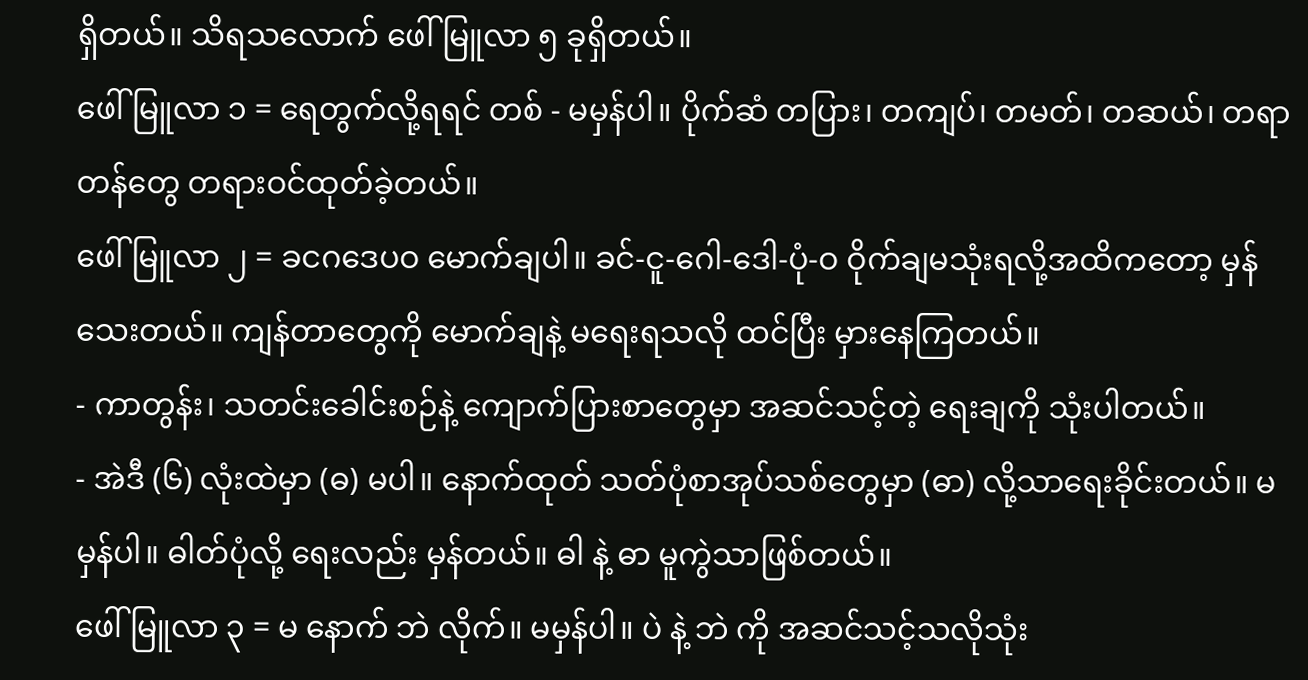ရှိတယ်။ သိရသလောက် ဖေါ်မြူလာ ၅ ခုရှိတယ်။
ဖေါ်မြူလာ ၁ = ရေတွက်လို့ရရင် တစ် - မမှန်ပါ။ ပိုက်ဆံ တပြား၊ တကျပ်၊ တမတ်၊ တဆယ်၊ တရာတန်တွေ တရားဝင်ထုတ်ခဲ့တယ်။
ဖေါ်မြူလာ ၂ = ခငဂဒေပဝ မောက်ချပါ။ ခင်-ငူ-ဂေါ-ဒေါ-ပုံ-ဝ ဝိုက်ချမသုံးရလို့အထိကတော့ မှန်သေးတယ်။ ကျန်တာတွေကို မောက်ချနဲ့ မရေးရသလို ထင်ပြီး မှားနေကြတယ်။
- ကာတွန်း၊ သတင်းခေါင်းစဉ်နဲ့ ကျောက်ပြားစာတွေမှာ အဆင်သင့်တဲ့ ရေးချကို သုံးပါတယ်။
- အဲဒီ (၆) လုံးထဲမှာ (ဓ) မပါ။ နောက်ထုတ် သတ်ပုံစာအုပ်သစ်တွေမှာ (ဓာ) လို့သာရေးခိုင်းတယ်။ မမှန်ပါ။ ဓါတ်ပုံလို့ ရေးလည်း မှန်တယ်။ ဓါ နဲ့ ဓာ မူကွဲသာဖြစ်တယ်။
ဖေါ်မြူလာ ၃ = မ နောက် ဘဲ လိုက်။ မမှန်ပါ။ ပဲ နဲ့ ဘဲ ကို အဆင်သင့်သလိုသုံး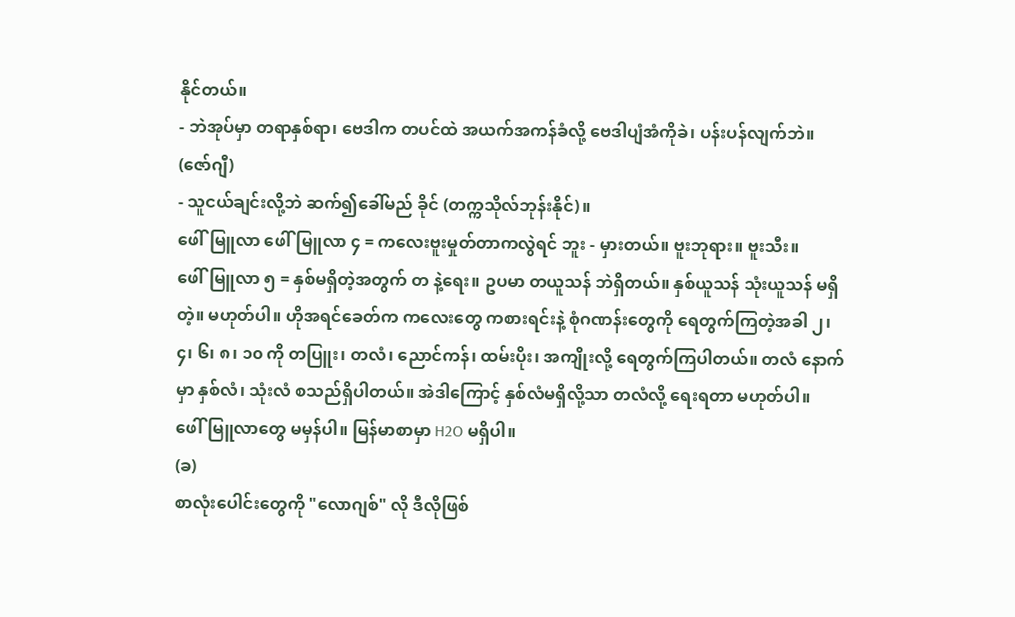နိုင်တယ်။
- ဘဲအုပ်မှာ တရာနှစ်ရာ၊ ဗေဒါက တပင်ထဲ အယက်အကန်ခံလို့ ဗေဒါပျံအံကိုခဲ၊ ပန်းပန်လျက်ဘဲ။ (ဇော်ဂျီ)
- သူငယ်ချင်းလို့ဘဲ ဆက်၍ခေါ်မည် ခိုင် (တက္ကသိုလ်ဘုန်းနိုင်)။
ဖေါ်မြူလာ ဖေါ်မြူလာ ၄ = ကလေးဗူးမှုတ်တာကလွဲရင် ဘူး - မှားတယ်။ ဗူးဘုရား။ ဗူးသီး။
ဖေါ်မြူလာ ၅ = နှစ်မရှိတဲ့အတွက် တ နဲ့ရေး။ ဥပမာ တယူသန် ဘဲရှိတယ်။ နှစ်ယူသန် သုံးယူသန် မရှိ တဲ့။ မဟုတ်ပါ။ ဟိုအရင်ခေတ်က ကလေးတွေ ကစားရင်းနဲ့ စုံဂဏန်းတွေကို ရေတွက်ကြတဲ့အခါ ၂၊ ၄၊ ၆၊ ၈၊ ၁၀ ကို တပြူး၊ တလံ၊ ညောင်ကန်၊ ထမ်းပိုး၊ အကျိုးလို့ ရေတွက်ကြပါတယ်။ တလံ နောက်မှာ နှစ်လံ၊ သုံးလံ စသည်ရှိပါတယ်။ အဲဒါကြောင့် နှစ်လံမရှိလို့သာ တလံလို့ ရေးရတာ မဟုတ်ပါ။
ဖေါ်မြူလာတွေ မမှန်ပါ။ မြန်မာစာမှာ H2O မရှိပါ။
(ခ)
စာလုံးပေါင်းတွေကို "လောဂျစ်" လို ဒီလိုဖြစ်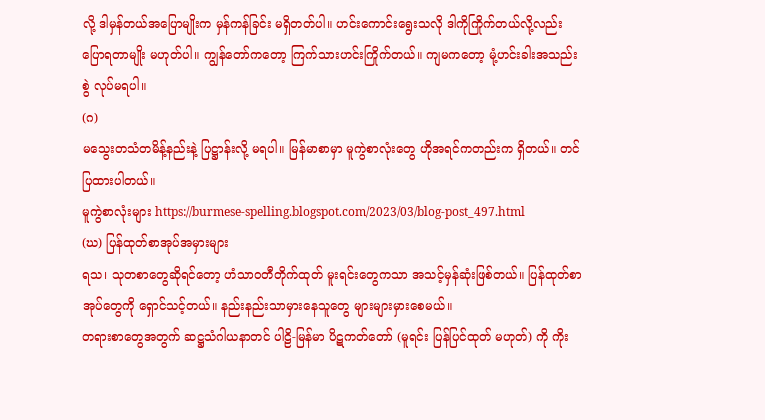လို့ ဒါမှန်တယ်အပြောမျိုးက မှန်ကန်ခြင်း မရှိတတ်ပါ။ ဟင်းကောင်းရွေးသလို ဒါကိုကြိုက်တယ်လို့လည်း ပြောရတာမျိုး မဟုတ်ပါ။ ကျွန်တော်ကတော့ ကြက်သားဟင်းကြိုက်တယ်။ ကျမကတော့ မုံ့ဟင်းခါးအသည်းစွဲ လုပ်မရပါ။
(ဂ)
မသွေးတသံတမိန့်နည်းနဲ့ ပြဋ္ဌာန်းလို့ မရပါ။ မြန်မာစာမှာ မူကွဲစာလုံးတွေ ဟိုအရင်ကတည်းက ရှိတယ်။ တင်ပြထားပါတယ်။
မူကွဲစာလုံးများ https://burmese-spelling.blogspot.com/2023/03/blog-post_497.html
(ဃ) ပြန်ထုတ်စာအုပ်အမှားများ
ရသ၊ သုတစာတွေဆိုရင်တော့ ဟံသာဝတီတိုက်ထုတ် မူးရင်းတွေကသာ အသင့်မှန်ဆုံးဖြစ်တယ်။ ပြန်ထုတ်စာအုပ်တွေကို ရှောင်သင့်တယ်။ နည်းနည်းသာမှားနေသူတွေ များများမှားစေမယ်။
တရားစာတွေအတွက် ဆဋ္ဌသံဂါယနာတင် ပါဠိ-မြန်မာ ပိဋကတ်တော် (မူရင်း ပြန်ပြင်ထုတ် မဟုတ်) ကို ကိုး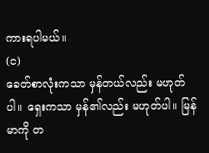ကားရပါမယ်။
(င)
ခေတ်စာလုံးကသာ မှန်တယ်လည်း မဟုတ်ပါ။ ရှေးကသာ မှန်၏လည်း မဟုတ်ပါ။ မြန်မာကို တ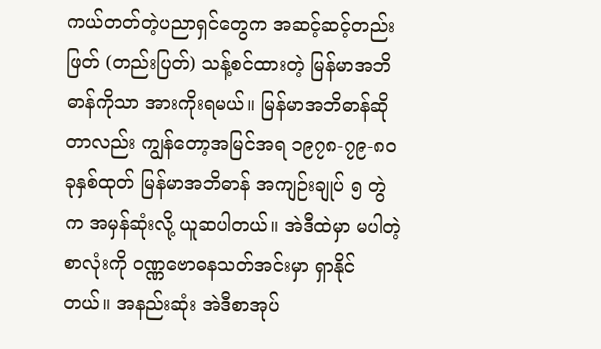ကယ်တတ်တဲ့ပညာရှင်တွေက အဆင့်ဆင့်တည်းဖြတ် (တည်းပြတ်) သန့်စင်ထားတဲ့ မြန်မာအဘိဓာန်ကိုသာ အားကိုးရမယ်။ မြန်မာအဘိဓာန်ဆိုတာလည်း ကျွန်တော့အမြင်အရ ၁၉၇၈-၇၉-၈၀ ခုနှစ်ထုတ် မြန်မာအဘိဓာန် အကျဉ်းချုပ် ၅ တွဲက အမှန်ဆုံးလို့ ယူဆပါတယ်။ အဲဒီထဲမှာ မပါတဲ့စာလုံးကို ဝဏ္ဏဗောဓနသတ်အင်းမှာ ရှာနိုင်တယ်။ အနည်းဆုံး အဲဒီစာအုပ်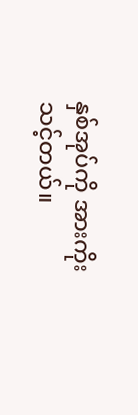နှစ်အုပ်ကို အားကိုးသင့်တယ်။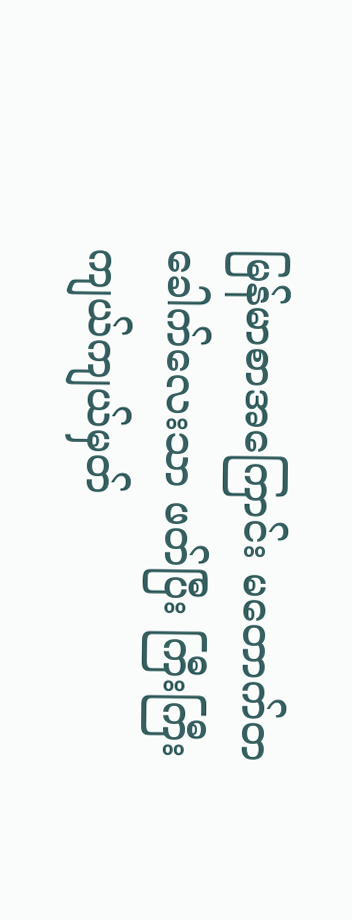မြန်မာစာအကြောင်း မတောက်တခေါက်လေးသာ ဖတ်ပြီး ကြီးကြီးကျယ်ကျယ်မှတ်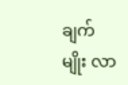ချက်မျိုး လာ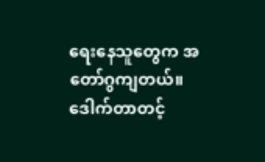ရေးနေသူတွေက အတော်ဂွကျတယ်။
ဒေါက်တာတင့်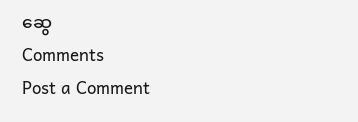ဆွေ
Comments
Post a Comment